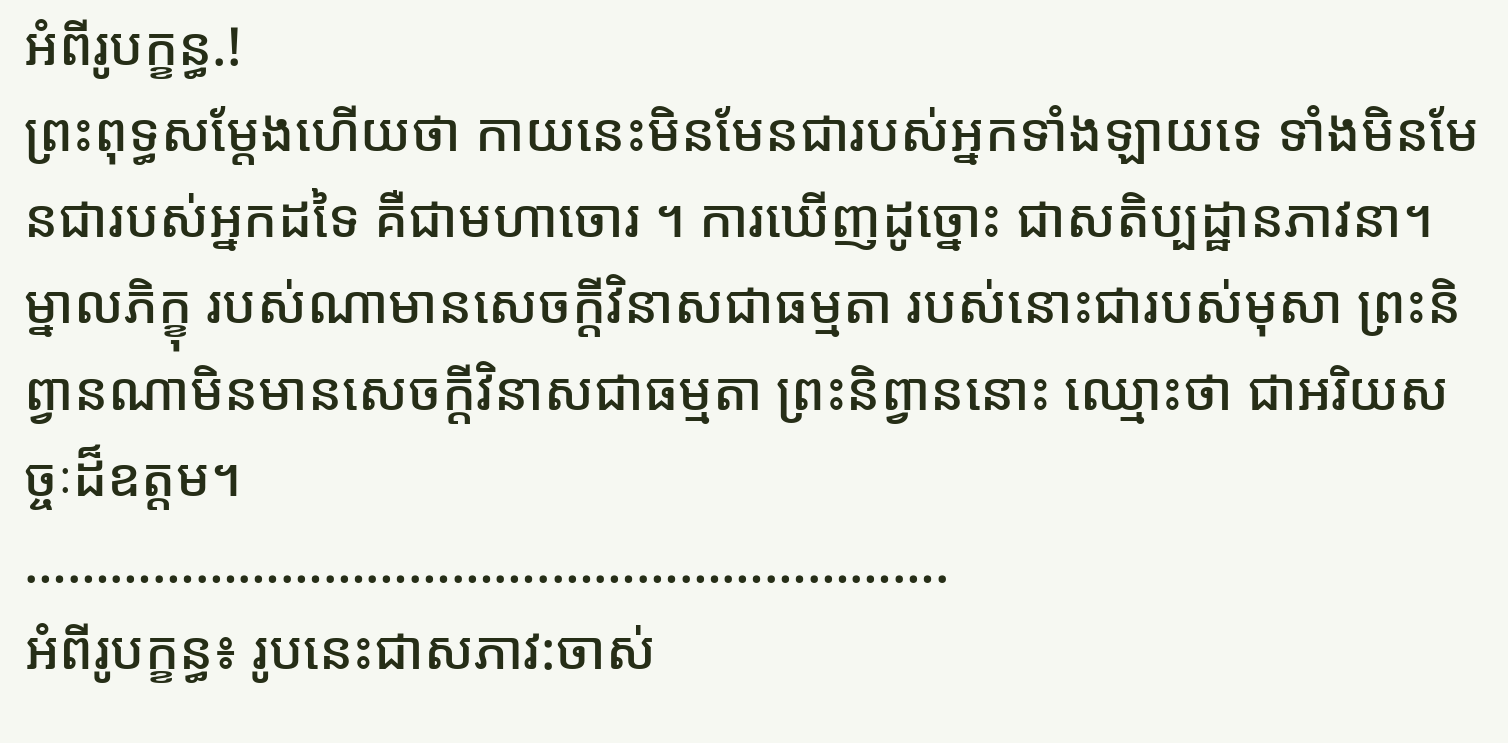អំពីរូបក្ខន្ធ.!
ព្រះពុទ្ធសម្តែងហើយថា កាយនេះមិនមែនជារបស់អ្នកទាំងឡាយទេ ទាំងមិនមែនជារបស់អ្នកដទៃ គឺជាមហាចោរ ។ ការឃើញដូច្នោះ ជាសតិប្បដ្ឋានភាវនា។ ម្នាលភិក្ខុ របស់ណាមានសេចក្តីវិនាសជាធម្មតា របស់នោះជារបស់មុសា ព្រះនិព្វានណាមិនមានសេចក្តីវិនាសជាធម្មតា ព្រះនិព្វាននោះ ឈ្មោះថា ជាអរិយសច្ចៈដ៏ឧត្តម។
……………………………….……………………….
អំពីរូបក្ខន្ធ៖ រូបនេះជាសភាវ:ចាស់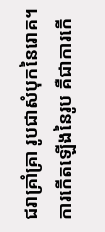ជរាគ្រាំគ្រា រូបជាសំបុកនៃរេាគ។ ការកេីតឡេីងនៃរូប គឺជាការកេី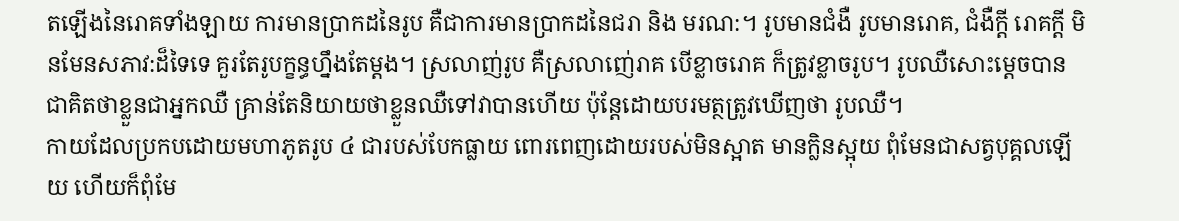តឡេីងនៃរេាគទាំងឡាយ ការមានប្រាកដនៃរូប គឺជាការមានប្រាកដនៃជរា និង មរណ:។ រូបមានជំងឺ រូបមានរេាគ, ជំងឺក្តី រេាគក្តី មិនមែនសភាវ:ដ៏ទៃទេ គួរតែរូបក្ខន្ធហ្នឹងតែម្តង។ ស្រលាញ់រូប គឺស្រលាញ់េរាគ បេីខ្លាចរេាគ ក៏ត្រូវខ្លាចរូប។ រូបឈឺសេាះម្តេចបានជាគិតថាខ្លួនជាអ្នកឈឺ គ្រាន់តែនិយាយថាខ្លួនឈឺទៅវាបានហេីយ ប៉ុន្តែដេាយបរមត្ថត្រូវឃេីញថា រូបឈឺ។
កាយដែលប្រកបដេាយមហាភូតរូប ៤ ជារបស់បែកធ្លាយ ពេារពេញដេាយរបស់មិនស្អាត មានក្លិនស្អុយ ពុំមែនជាសត្វបុគ្គលឡេីយ ហេីយក៏ពុំមែ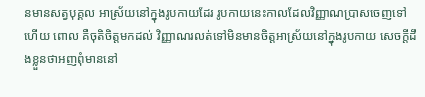នមានសត្វបុគ្គល អាស្រ័យនៅក្នុងរូបកាយដែរ រូបកាយនេះកាលដែលវិញ្ញាណប្រាសចេញទៅហេីយ ពេាល គឺចុតិចិត្តមកដល់ វិញ្ញាណរលត់ទៅមិនមានចិត្តអាស្រ័យនៅក្នុងរូបកាយ សេចក្តីដឹងខ្លួនថាអញពុំមាននៅ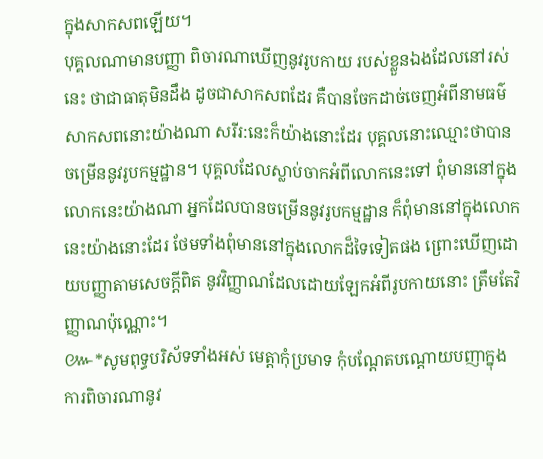ក្នុងសាកសពឡេីយ។
បុគ្គលណាមានបញ្ញា ពិចារណាឃេីញនូវរូបកាយ របស់ខ្លួនឯងដែលនៅរស់នេះ ថាជាធាតុមិនដឹង ដូចជាសាកសពដែរ គឺបានចែកដាច់ចេញអំពីនាមធម៌ សាកសពនេាះយ៉ាងណា សរីរ:នេះក៏យ៉ាងនេាះដែរ បុគ្គលនេាះឈ្មេាះថាបានចម្រេីននូវរូបកម្មដ្ឋាន។ បុគ្គលដែលស្លាប់ចាកអំពីលេាកនេះទៅ ពុំមាននៅក្នុងលេាកនេះយ៉ាងណា អ្នកដែលបានចម្រេីននូវរូបកម្មដ្ឋាន ក៏ពុំមាននៅក្នុងលេាកនេះយ៉ាងនេាះដែរ ថែមទាំងពុំមាននៅក្នុងលេាកដ៏ទៃទៀតផង ព្រេាះឃេីញដេាយបញ្ញាតាមសេចក្តីពិត នូវវិញ្ញាណដែលដេាយឡែកអំពីរូបកាយនេាះ ត្រឹមតែវិញ្ញាណប៉ុណ្ណេាះ។
៚*សូមពុទ្ធបរិស័ទទាំងអស់ មេត្តាកុំប្រមាទ កុំបណ្តែតបណ្តេាយបញាក្នុងការពិចារណានូវ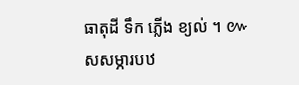ធាតុដី ទឹក ភ្លេីង ខ្យល់ ។ ៚
សសម្ភារបឋ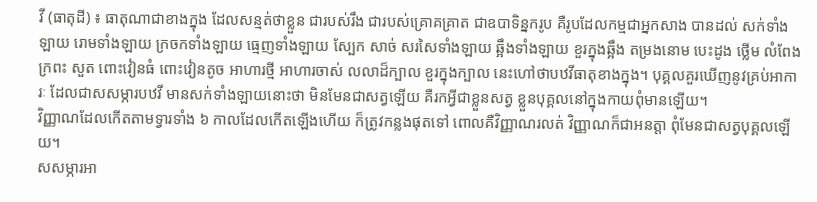វី (ធាតុដី) ៖ ធាតុណាជាខាងក្នុង ដែលសន្មត់ថាខ្លួន ជារបស់រឹង ជារបស់គ្រេាគគ្រាត ជាឧបាទិន្នករូប គឺរូបដែលកម្មជាអ្នកសាង បានដល់ សក់ទាំងឡាយ រេាមទាំងឡាយ ក្រចកទាំងឡាយ ធ្មេញទាំងឡាយ ស្បែក សាច់ សរសៃទាំងឡាយ ឆ្អឹងទាំងឡាយ ខួរក្នុងឆ្អឹង តម្រងនេាម បេះដូង ថ្លេីម លំពែង ក្រពះ សួត ពេាះវៀនធំ ពេាះវៀនតូច អាហារថ្មី អាហារចាស់ លលាដ៏ក្បាល ខួរក្នុងក្បាល នេះហៅថាបឋវីធាតុខាងក្នុង។ បុគ្គលគួរឃេីញនូវគ្រប់អាការៈ ដែលជាសសម្ភារបឋវី មានសក់ទាំងឡាយនេាះថា មិនមែនជាសត្វឡេីយ គឺរកអ្វីជាខ្លួនសត្វ ខ្លួនបុគ្គលនៅក្នុងកាយពុំមានឡេីយ។
វិញ្ញាណដែលកេីតតាមទ្វារទាំង ៦ កាលដែលកេីតឡេីងហេីយ ក៏ត្រូវកន្លងផុតទៅ ពេាលគឺវិញ្ញាណរលត់ វិញ្ញាណក៏ជាអនត្តា ពុំមែនជាសត្វបុគ្គលឡេីយ។
សសម្ភារអា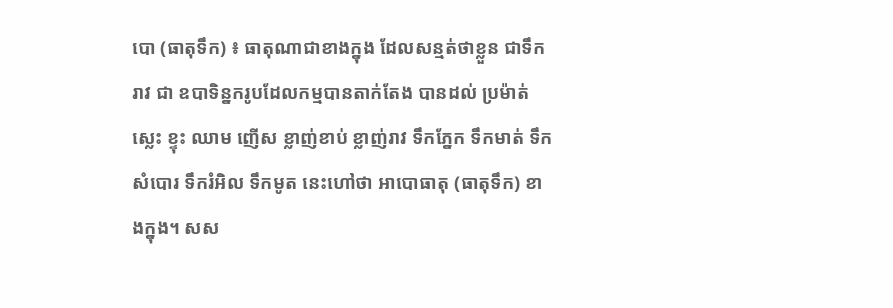បេា (ធាតុទឹក) ៖ ធាតុណាជាខាងក្នុង ដែលសន្មត់ថាខ្លួន ជាទឹក រាវ ជា ឧបាទិន្នករូបដែលកម្មបានតាក់តែង បានដល់ ប្រម៉ាត់ ស្លេះ ខ្ទុះ ឈាម ញេីស ខ្លាញ់ខាប់ ខ្លាញ់រាវ ទឹកភ្នែក ទឹកមាត់ ទឹកសំបេារ ទឹករំអិល ទឹកមូត នេះហៅថា អាបេាធាតុ (ធាតុទឹក) ខាងក្នុង។ សស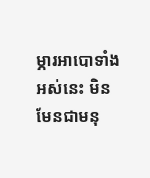ម្ភារអាបេាទាំងអស់នេះ មិនមែនជាមនុ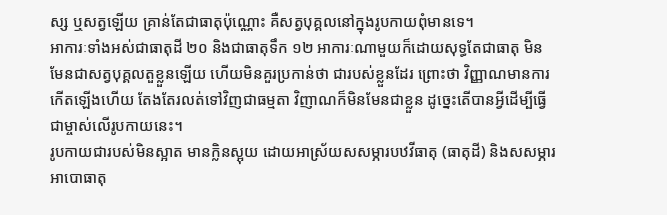ស្ស ឬសត្វឡេីយ គ្រាន់តែជាធាតុប៉ុណ្ណេាះ គឺសត្វបុគ្គលនៅក្នុងរូបកាយពុំមានទេ។
អាការៈទាំងអស់ជាធាតុដី ២០ និងជាធាតុទឹក ១២ អាការៈណាមួយក៏ដេាយសុទ្ធតែជាធាតុ មិនមែនជាសត្វបុគ្គលតួខ្លួនឡេីយ ហេីយមិនគួរប្រកាន់ថា ជារបស់ខ្លួនដែរ ព្រេាះថា វិញ្ញាណមានការកេីតឡេីងហេីយ តែងតែរលត់ទៅវិញជាធម្មតា វិញាណក៏មិនមែនជាខ្លួន ដូច្នេះតេីបានអ្វីដេីម្បីធ្វេីជាម្ចាស់លេីរូបកាយនេះ។
រូបកាយជារបស់មិនស្អាត មានក្លិនស្អុយ ដេាយអាស្រ័យសសម្ភារបឋវីធាតុ (ធាតុដី) និងសសម្ភារអាបេាធាតុ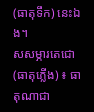(ធាតុទឹក) នេះឯង។
សសម្ភារតេជេា (ធាតុភ្លេីង) ៖ ធាតុណាជា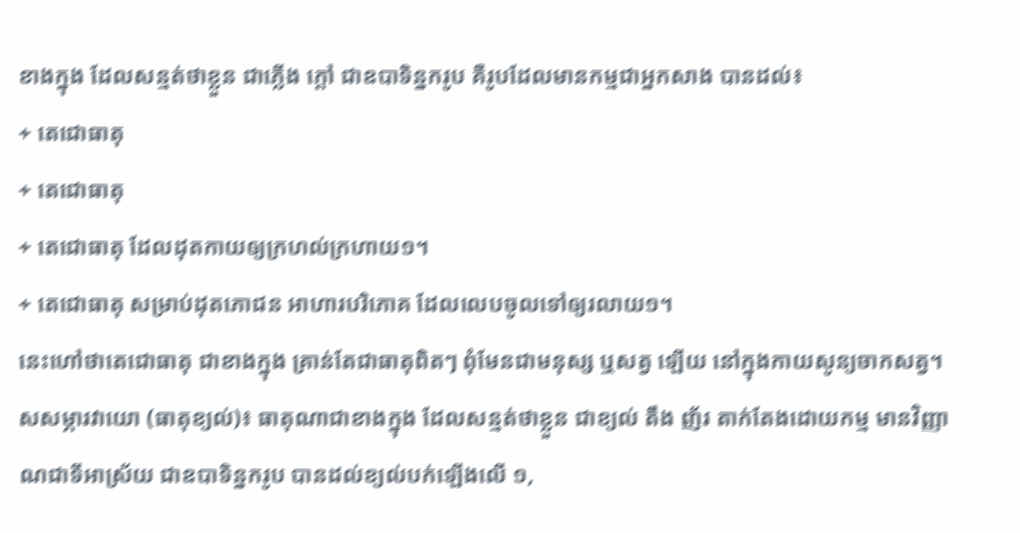ខាងក្នុង ដែលសន្មត់ថាខ្លួន ជាភ្លេីង ក្តៅ ជាឧបាទិន្នករូប គឺរូបដែលមានកម្មជាអ្នកសាង បានដល់៖
+ តេជេាធាតុ
+ តេជេាធាតុ
+ តេជេាធាតុ ដែលដុតកាយឲ្យក្រហល់ក្រហាយ១។
+ តេជេាធាតុ សម្រាប់ដុតភេាជន អាហារបរិភេាគ ដែលលេបចូលទៅឲ្យរលាយ១។
នេះហៅថាតេជេាធាតុ ជាខាងក្នុង គ្រាន់តែជាធាតុពិតៗ ពុំមែនជាមនុស្ស ឬសត្វ ឡេីយ នៅក្នុងកាយសូន្យចាកសត្វ។
សសម្ភារវាយេា (ធាតុខ្យល់)៖ ធាតុណាជាខាងក្នុង ដែលសន្មត់ថាខ្លួន ជាខ្យល់ តឹង ញ័រ តាក់តែងដេាយកម្ម មានវិញ្ញាណជាទីអាស្រ័យ ជាឧបាទិន្នករូប បានដល់ខ្យល់បក់ឡេីងលេី ១,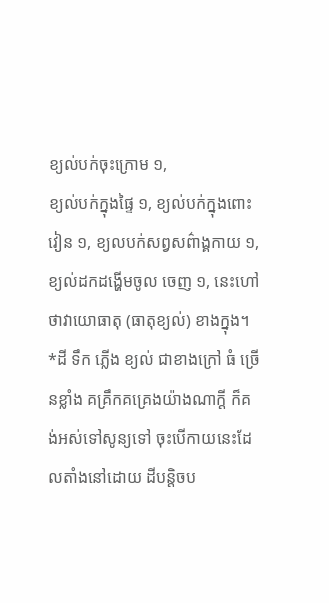ខ្យល់បក់ចុះក្រេាម ១,
ខ្យល់បក់ក្នុងផ្ទៃ ១, ខ្យល់បក់ក្នុងពេាះវៀន ១, ខ្យលបក់សព្វសព៌ាង្គកាយ ១, ខ្យល់ដកដង្ហេីមចូល ចេញ ១, នេះហៅថាវាយេាធាតុ (ធាតុខ្យល់) ខាងក្នុង។
*ដី ទឹក ភ្លេីង ខ្យល់ ជាខាងក្រៅ ធំ ច្រេីនខ្លាំង គគ្រឹកគគ្រេងយ៉ាងណាក្តី ក៏គង់អស់ទៅសូន្យទៅ ចុះបេីកាយនេះដែលតាំងនៅដេាយ ដីបន្តិចប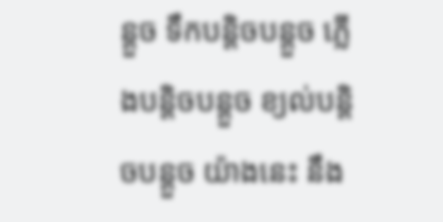ន្តួច ទឹកបន្តិចបន្តួច ភ្លេីងបន្តិចបន្តួច ខ្យល់បន្តិចបន្តួច យ៉ាងនេះ នឹង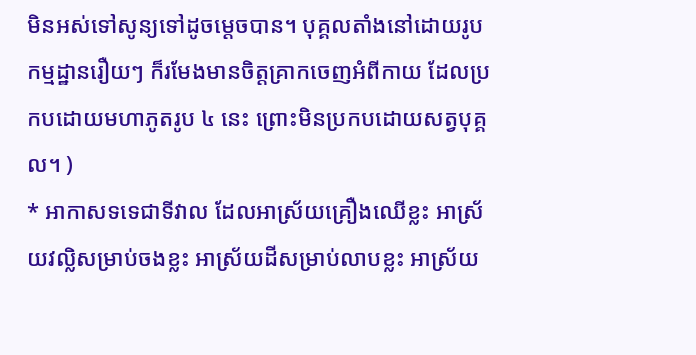មិនអស់ទៅសូន្យទៅដូចម្តេចបាន។ បុគ្គលតាំងនៅដេាយរូបកម្មដ្ឋានរឿយៗ ក៏រមែងមានចិត្តគ្រាកចេញអំពីកាយ ដែលប្រកបដេាយមហាភូតរូប ៤ នេះ ព្រេាះមិនប្រកបដេាយសត្វបុគ្គល។ )
* អាកាសទទេជាទីវាល ដែលអាស្រ័យគ្រឿងឈេីខ្លះ អាស្រ័យវល្លិសម្រាប់ចងខ្លះ អាស្រ័យដីសម្រាប់លាបខ្លះ អាស្រ័យ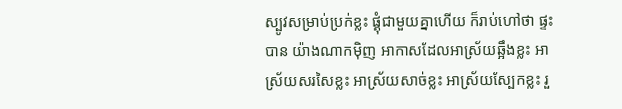ស្បូវសម្រាប់ប្រក់ខ្លះ ផ្គុំជាមួយគ្នាហេីយ ក៏រាប់ហៅថា ផ្ទះបាន យ៉ាងណាកមុិញ អាកាសដែលអាស្រ័យឆ្អឹងខ្លះ អាស្រ័យសរសៃខ្លះ អាស្រ័យសាច់ខ្លះ អាស្រ័យស្បែកខ្លះ រួ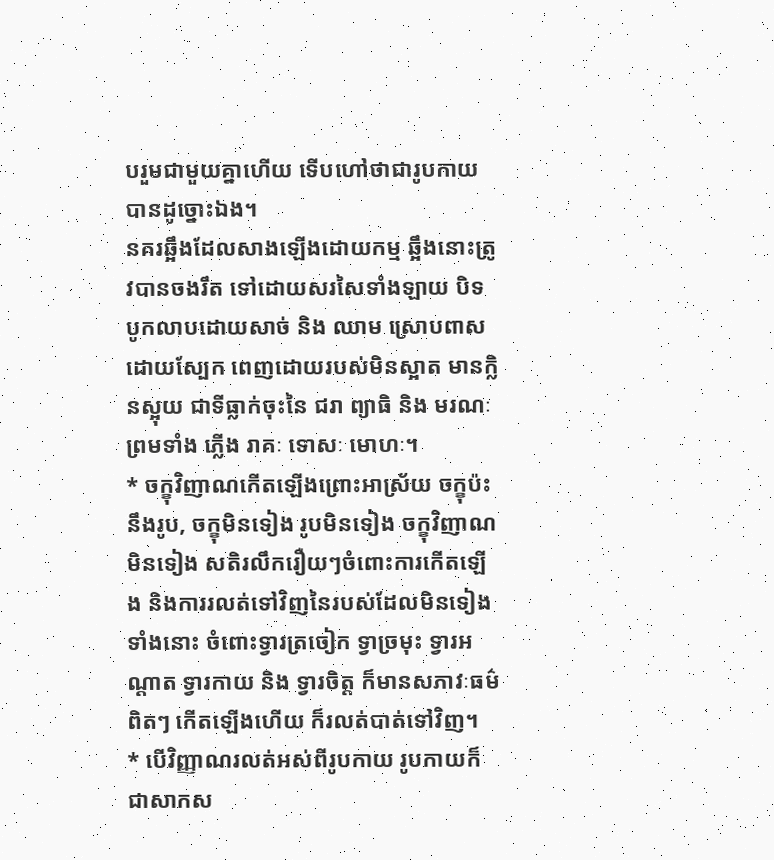បរួមជាមួយគ្នាហេីយ ទេីបហៅថាជារូបកាយបានដូច្នេាះឯង។
នគរឆ្អឹងដែលសាងឡេីងដេាយកម្ម ឆ្អឹងនេាះត្រូវបានចងរឹត ទៅដេាយសរសៃទាំងឡាយ បិទបូកលាបដេាយសាច់ និង ឈាម ស្រេាបពាសដេាយស្បែក ពេញដេាយរបស់មិនស្អាត មានក្លិនស្អុយ ជាទីធ្លាក់ចុះនៃ ជរា ព្យាធិ និង មរណៈ ព្រមទាំង ភ្លេីង រាគៈ ទេាសៈ មេាហៈ។
* ចក្ខុវិញាណកេីតឡេីងព្រេាះអាស្រ័យ ចក្ខុប៉ះនឹងរូប, ចក្ខុមិនទៀង រូបមិនទៀង ចក្ខុវិញាណមិនទៀង សតិរលឹករឿយៗចំពេាះការកេីតឡេីង និងការរលត់ទៅវិញនៃរបស់ដែលមិនទៀងទាំងនេាះ ចំពេាះទ្វារត្រចៀក ទ្វាច្រមុះ ទ្វារអណ្តាត ទ្វារកាយ និង ទ្វារចិត្ត ក៏មានសភាវៈធម៌ពិតៗ កេីតឡេីងហេីយ ក៏រលត់បាត់ទៅវិញ។
* បេីវិញ្ញាណរលត់អស់ពីរូបកាយ រូបកាយក៏ជាសាកស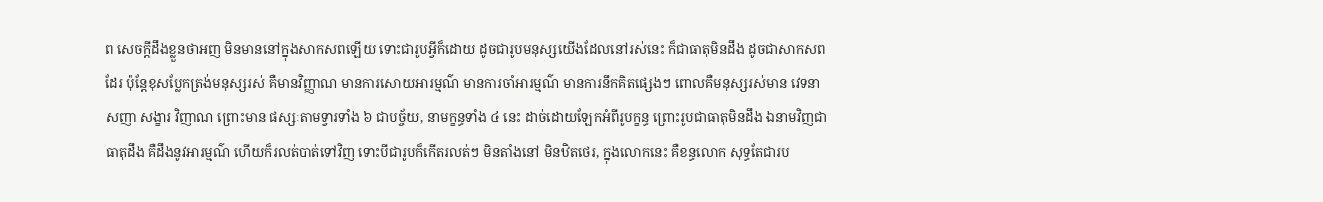ព សេចក្តីដឹងខ្លួនថាអញ មិនមាននៅក្នុងសាកសពឡេីយ ទេាះជារូបអ្វីក៏ដេាយ ដូចជារូបមនុស្សយេីងដែលនៅរស់នេះ ក៏ជាធាតុមិនដឹង ដូចជាសាកសពដែរ ប៉ុន្តែខុសប្លែកត្រង់មនុស្សរស់ គឺមានវិញ្ញាណ មានការសេាយអារម្មណ៌ មានការចាំអារម្មណ៌ មានការនឹកគិតផ្សេងៗ ពេាលគឺមនុស្សរស់មាន វេទនា សញា សង្ខារ វិញាណ ព្រេាះមាន ផស្សៈតាមទ្វារទាំង ៦ ជាបច្ច័យ, នាមក្ខន្ធទាំង ៤ នេះ ដាច់ដេាយឡែកអំពីរូបក្ខន្ធ ព្រេាះរូបជាធាតុមិនដឹង ឯនាមវិញជាធាតុដឹង គឺដឹងនូវអារម្មណ៌ ហេីយក៏រលត់បាត់ទៅវិញ ទេាះបីជារូបក៏កេីតរលត់ៗ មិនតាំងនៅ មិនឋិតថេរ, ក្នុងលេាកនេះ គឺខន្ធលេាក សុទ្ធតែជារប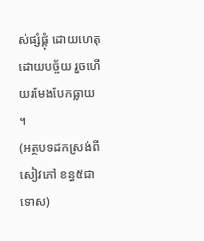ស់ផ្សំផ្គុំ ដេាយហេតុ ដេាយបច្ច័យ រួចហេីយរមែងបែកធ្លាយ ។
(អត្ថបទដកស្រង់ពីសៀវភៅ ខន្ធ៥ជាទេាស)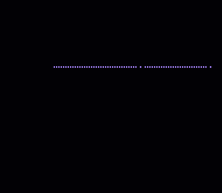……………………………….……………………….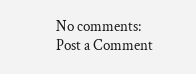No comments:
Post a Comment